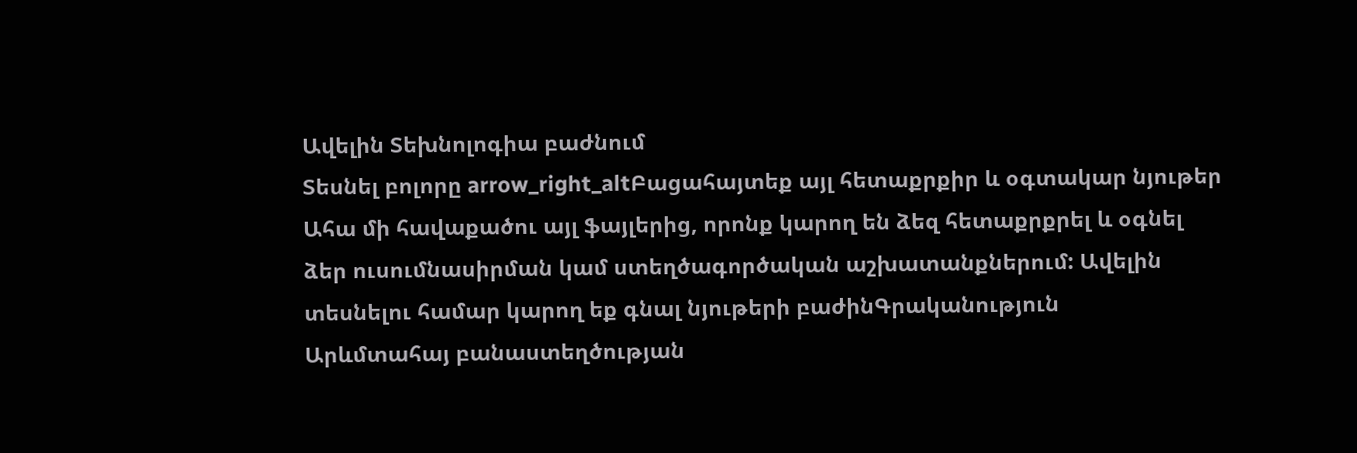Ավելին Տեխնոլոգիա բաժնում
Տեսնել բոլորը arrow_right_altԲացահայտեք այլ հետաքրքիր և օգտակար նյութեր
Ահա մի հավաքածու այլ ֆայլերից, որոնք կարող են ձեզ հետաքրքրել և օգնել ձեր ուսումնասիրման կամ ստեղծագործական աշխատանքներում: Ավելին տեսնելու համար կարող եք գնալ նյութերի բաժինԳրականություն
Արևմտահայ բանաստեղծության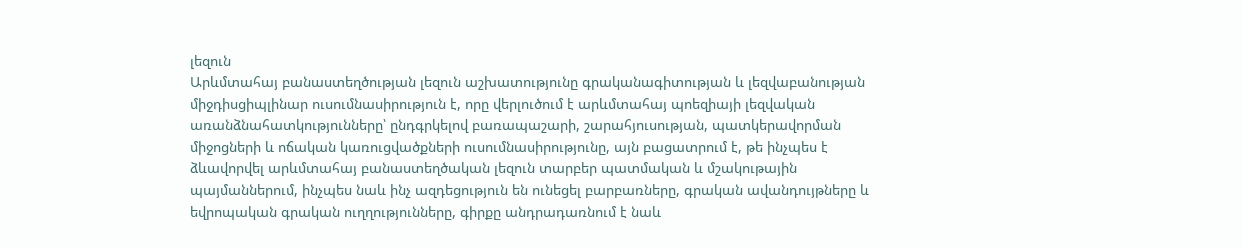լեզուն
Արևմտահայ բանաստեղծության լեզուն աշխատությունը գրականագիտության և լեզվաբանության միջդիսցիպլինար ուսումնասիրություն է, որը վերլուծում է արևմտահայ պոեզիայի լեզվական առանձնահատկությունները՝ ընդգրկելով բառապաշարի, շարահյուսության, պատկերավորման միջոցների և ոճական կառուցվածքների ուսումնասիրությունը, այն բացատրում է, թե ինչպես է ձևավորվել արևմտահայ բանաստեղծական լեզուն տարբեր պատմական և մշակութային պայմաններում, ինչպես նաև ինչ ազդեցություն են ունեցել բարբառները, գրական ավանդույթները և եվրոպական գրական ուղղությունները, գիրքը անդրադառնում է նաև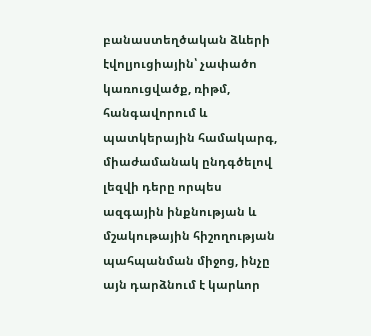բանաստեղծական ձևերի էվոլյուցիային՝ չափածո կառուցվածք, ռիթմ, հանգավորում և պատկերային համակարգ, միաժամանակ ընդգծելով լեզվի դերը որպես ազգային ինքնության և մշակութային հիշողության պահպանման միջոց, ինչը այն դարձնում է կարևոր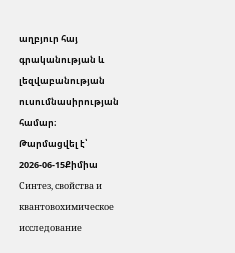աղբյուր հայ գրականության և լեզվաբանության ուսումնասիրության համար։
Թարմացվել է՝ 2026-06-15Քիմիա
Синтез, свойства и квантовохимическое исследование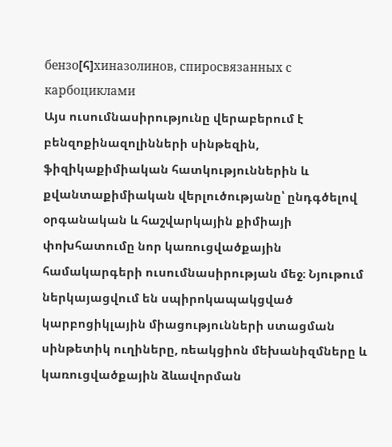бензо[հ]хиназолинов, спиросвязанных с карбоциклами
Այս ուսումնասիրությունը վերաբերում է բենզոքինազոլինների սինթեզին, ֆիզիկաքիմիական հատկություններին և քվանտաքիմիական վերլուծությանը՝ ընդգծելով օրգանական և հաշվարկային քիմիայի փոխհատումը նոր կառուցվածքային համակարգերի ուսումնասիրության մեջ։ Նյութում ներկայացվում են սպիրոկապակցված կարբոցիկլային միացությունների ստացման սինթետիկ ուղիները, ռեակցիոն մեխանիզմները և կառուցվածքային ձևավորման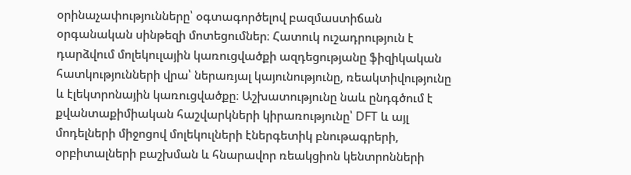օրինաչափությունները՝ օգտագործելով բազմաստիճան օրգանական սինթեզի մոտեցումներ։ Հատուկ ուշադրություն է դարձվում մոլեկուլային կառուցվածքի ազդեցությանը ֆիզիկական հատկությունների վրա՝ ներառյալ կայունությունը, ռեակտիվությունը և էլեկտրոնային կառուցվածքը։ Աշխատությունը նաև ընդգծում է քվանտաքիմիական հաշվարկների կիրառությունը՝ DFT և այլ մոդելների միջոցով մոլեկուլների էներգետիկ բնութագրերի, օրբիտալների բաշխման և հնարավոր ռեակցիոն կենտրոնների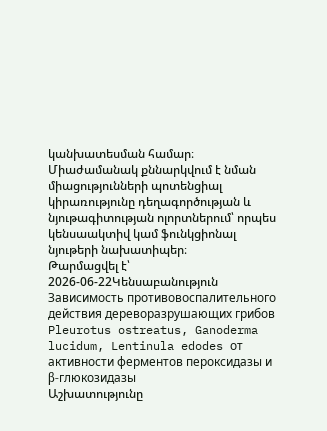կանխատեսման համար։ Միաժամանակ քննարկվում է նման միացությունների պոտենցիալ կիրառությունը դեղագործության և նյութագիտության ոլորտներում՝ որպես կենսաակտիվ կամ ֆունկցիոնալ նյութերի նախատիպեր։
Թարմացվել է՝ 2026-06-22Կենսաբանություն
Зависимость противовoспалительного действия дереворазрушающих грибов Pleurotus ostreatus, Ganoderma lucidum, Lentinula edodes от активности ферментов пероксидазы и β-глюкозидазы
Աշխատությունը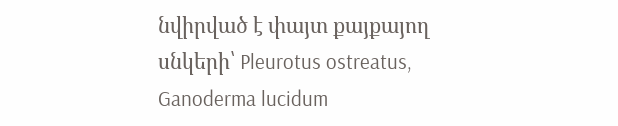նվիրված է փայտ քայքայող սնկերի՝ Pleurotus ostreatus, Ganoderma lucidum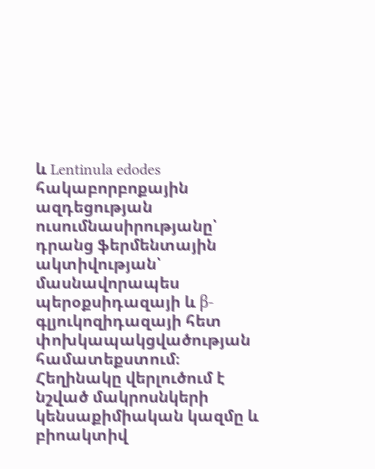և Lentinula edodes հակաբորբոքային ազդեցության ուսումնասիրությանը՝ դրանց ֆերմենտային ակտիվության՝ մասնավորապես պերօքսիդազայի և β-գլյուկոզիդազայի հետ փոխկապակցվածության համատեքստում։ Հեղինակը վերլուծում է նշված մակրոսնկերի կենսաքիմիական կազմը և բիոակտիվ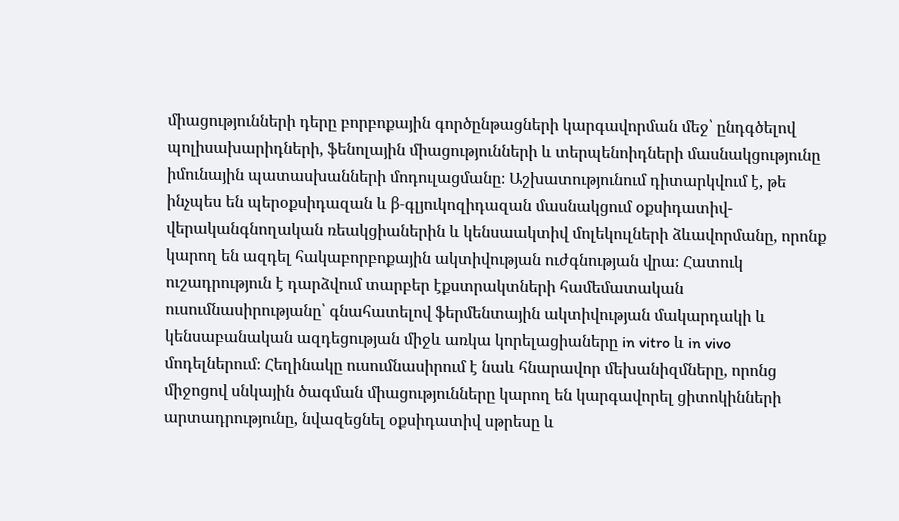միացությունների դերը բորբոքային գործընթացների կարգավորման մեջ՝ ընդգծելով պոլիսախարիդների, ֆենոլային միացությունների և տերպենոիդների մասնակցությունը իմունային պատասխանների մոդուլացմանը։ Աշխատությունում դիտարկվում է, թե ինչպես են պերօքսիդազան և β-գլյուկոզիդազան մասնակցում օքսիդատիվ-վերականգնողական ռեակցիաներին և կենսաակտիվ մոլեկուլների ձևավորմանը, որոնք կարող են ազդել հակաբորբոքային ակտիվության ուժգնության վրա։ Հատուկ ուշադրություն է դարձվում տարբեր էքստրակտների համեմատական ուսումնասիրությանը՝ գնահատելով ֆերմենտային ակտիվության մակարդակի և կենսաբանական ազդեցության միջև առկա կորելացիաները in vitro և in vivo մոդելներում։ Հեղինակը ուսումնասիրում է նաև հնարավոր մեխանիզմները, որոնց միջոցով սնկային ծագման միացությունները կարող են կարգավորել ցիտոկինների արտադրությունը, նվազեցնել օքսիդատիվ սթրեսը և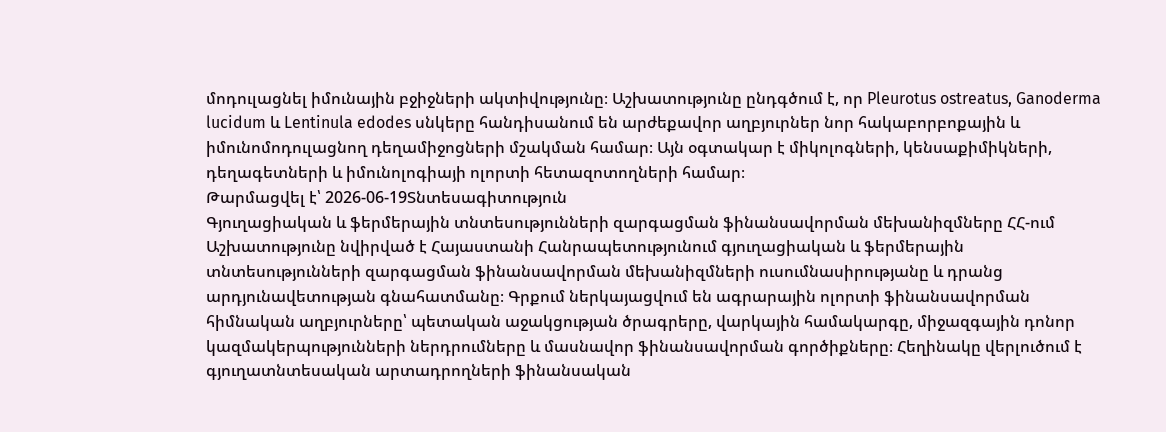մոդուլացնել իմունային բջիջների ակտիվությունը։ Աշխատությունը ընդգծում է, որ Pleurotus ostreatus, Ganoderma lucidum և Lentinula edodes սնկերը հանդիսանում են արժեքավոր աղբյուրներ նոր հակաբորբոքային և իմունոմոդուլացնող դեղամիջոցների մշակման համար։ Այն օգտակար է միկոլոգների, կենսաքիմիկների, դեղագետների և իմունոլոգիայի ոլորտի հետազոտողների համար։
Թարմացվել է՝ 2026-06-19Տնտեսագիտություն
Գյուղացիական և ֆերմերային տնտեսությունների զարգացման ֆինանսավորման մեխանիզմները ՀՀ-ում
Աշխատությունը նվիրված է Հայաստանի Հանրապետությունում գյուղացիական և ֆերմերային տնտեսությունների զարգացման ֆինանսավորման մեխանիզմների ուսումնասիրությանը և դրանց արդյունավետության գնահատմանը։ Գրքում ներկայացվում են ագրարային ոլորտի ֆինանսավորման հիմնական աղբյուրները՝ պետական աջակցության ծրագրերը, վարկային համակարգը, միջազգային դոնոր կազմակերպությունների ներդրումները և մասնավոր ֆինանսավորման գործիքները։ Հեղինակը վերլուծում է գյուղատնտեսական արտադրողների ֆինանսական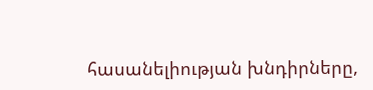հասանելիության խնդիրները,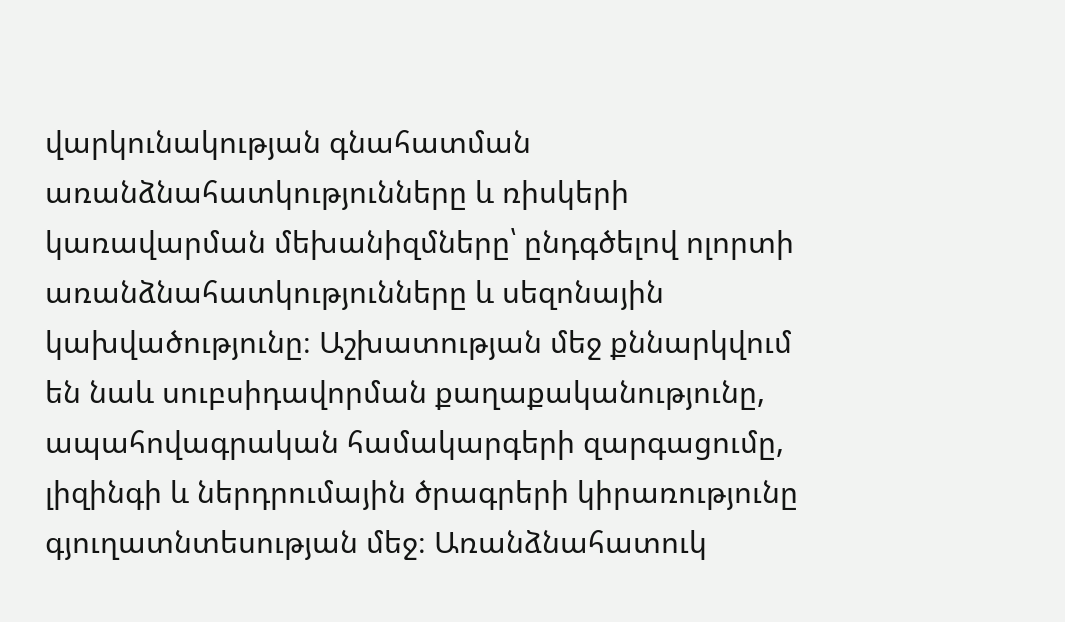վարկունակության գնահատման առանձնահատկությունները և ռիսկերի կառավարման մեխանիզմները՝ ընդգծելով ոլորտի առանձնահատկությունները և սեզոնային կախվածությունը։ Աշխատության մեջ քննարկվում են նաև սուբսիդավորման քաղաքականությունը, ապահովագրական համակարգերի զարգացումը, լիզինգի և ներդրումային ծրագրերի կիրառությունը գյուղատնտեսության մեջ։ Առանձնահատուկ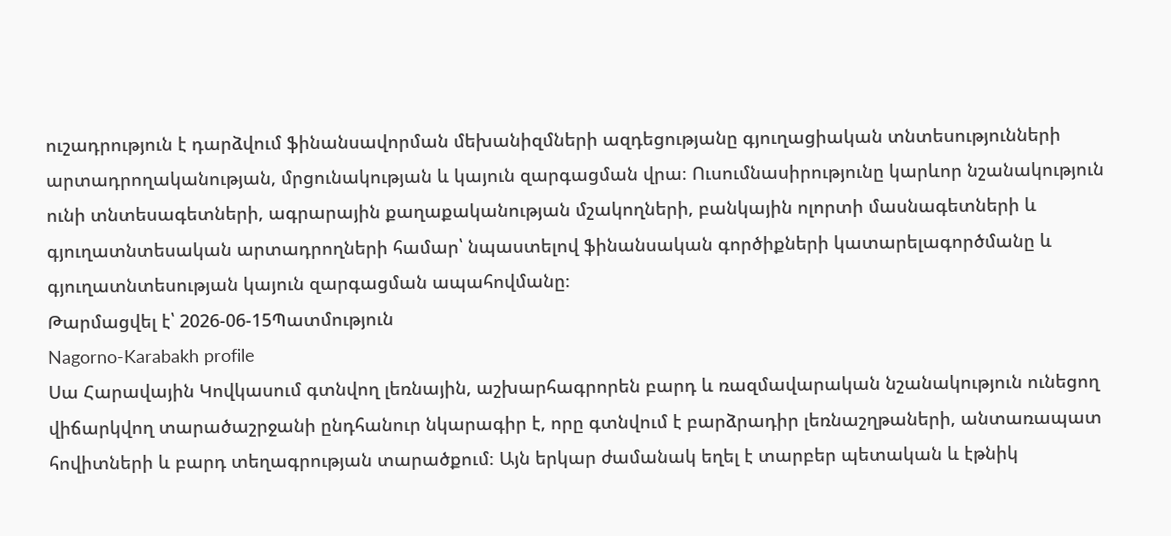ուշադրություն է դարձվում ֆինանսավորման մեխանիզմների ազդեցությանը գյուղացիական տնտեսությունների արտադրողականության, մրցունակության և կայուն զարգացման վրա։ Ուսումնասիրությունը կարևոր նշանակություն ունի տնտեսագետների, ագրարային քաղաքականության մշակողների, բանկային ոլորտի մասնագետների և գյուղատնտեսական արտադրողների համար՝ նպաստելով ֆինանսական գործիքների կատարելագործմանը և գյուղատնտեսության կայուն զարգացման ապահովմանը։
Թարմացվել է՝ 2026-06-15Պատմություն
Nagorno-Karabakh profile
Սա Հարավային Կովկասում գտնվող լեռնային, աշխարհագրորեն բարդ և ռազմավարական նշանակություն ունեցող վիճարկվող տարածաշրջանի ընդհանուր նկարագիր է, որը գտնվում է բարձրադիր լեռնաշղթաների, անտառապատ հովիտների և բարդ տեղագրության տարածքում։ Այն երկար ժամանակ եղել է տարբեր պետական և էթնիկ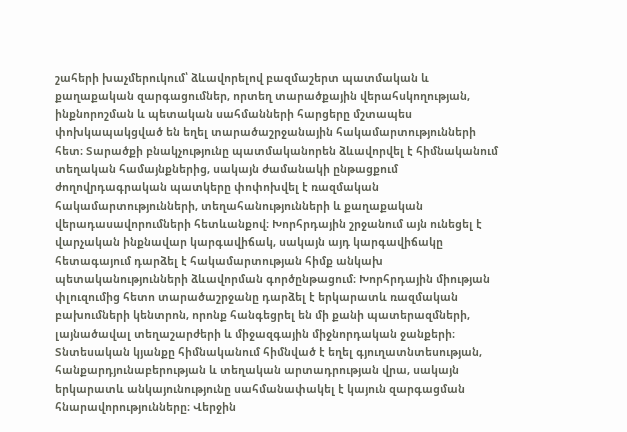շահերի խաչմերուկում՝ ձևավորելով բազմաշերտ պատմական և քաղաքական զարգացումներ, որտեղ տարածքային վերահսկողության, ինքնորոշման և պետական սահմանների հարցերը մշտապես փոխկապակցված են եղել տարածաշրջանային հակամարտությունների հետ։ Տարածքի բնակչությունը պատմականորեն ձևավորվել է հիմնականում տեղական համայնքներից, սակայն ժամանակի ընթացքում ժողովրդագրական պատկերը փոփոխվել է ռազմական հակամարտությունների, տեղահանությունների և քաղաքական վերադասավորումների հետևանքով։ Խորհրդային շրջանում այն ունեցել է վարչական ինքնավար կարգավիճակ, սակայն այդ կարգավիճակը հետագայում դարձել է հակամարտության հիմք անկախ պետականությունների ձևավորման գործընթացում։ Խորհրդային միության փլուզումից հետո տարածաշրջանը դարձել է երկարատև ռազմական բախումների կենտրոն, որոնք հանգեցրել են մի քանի պատերազմների, լայնածավալ տեղաշարժերի և միջազգային միջնորդական ջանքերի։ Տնտեսական կյանքը հիմնականում հիմնված է եղել գյուղատնտեսության, հանքարդյունաբերության և տեղական արտադրության վրա, սակայն երկարատև անկայունությունը սահմանափակել է կայուն զարգացման հնարավորությունները։ Վերջին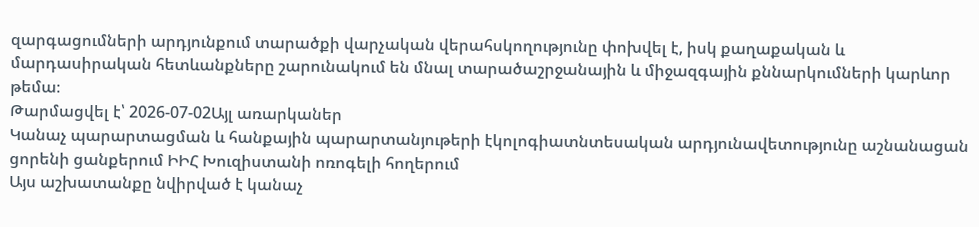զարգացումների արդյունքում տարածքի վարչական վերահսկողությունը փոխվել է, իսկ քաղաքական և մարդասիրական հետևանքները շարունակում են մնալ տարածաշրջանային և միջազգային քննարկումների կարևոր թեմա։
Թարմացվել է՝ 2026-07-02Այլ առարկաներ
Կանաչ պարարտացման և հանքային պարարտանյութերի էկոլոգիատնտեսական արդյունավետությունը աշնանացան ցորենի ցանքերում ԻԻՀ Խուզիստանի ոռոգելի հողերում
Այս աշխատանքը նվիրված է կանաչ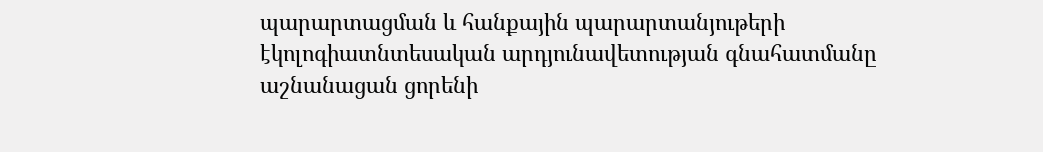պարարտացման և հանքային պարարտանյութերի էկոլոգիատնտեսական արդյունավետության գնահատմանը աշնանացան ցորենի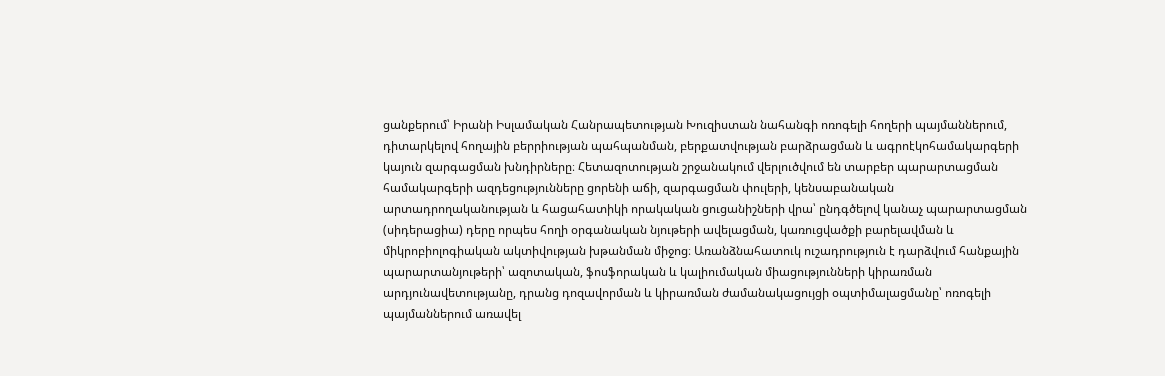ցանքերում՝ Իրանի Իսլամական Հանրապետության Խուզիստան նահանգի ոռոգելի հողերի պայմաններում, դիտարկելով հողային բերրիության պահպանման, բերքատվության բարձրացման և ագրոէկոհամակարգերի կայուն զարգացման խնդիրները։ Հետազոտության շրջանակում վերլուծվում են տարբեր պարարտացման համակարգերի ազդեցությունները ցորենի աճի, զարգացման փուլերի, կենսաբանական արտադրողականության և հացահատիկի որակական ցուցանիշների վրա՝ ընդգծելով կանաչ պարարտացման (սիդերացիա) դերը որպես հողի օրգանական նյութերի ավելացման, կառուցվածքի բարելավման և միկրոբիոլոգիական ակտիվության խթանման միջոց։ Առանձնահատուկ ուշադրություն է դարձվում հանքային պարարտանյութերի՝ ազոտական, ֆոսֆորական և կալիումական միացությունների կիրառման արդյունավետությանը, դրանց դոզավորման և կիրառման ժամանակացույցի օպտիմալացմանը՝ ոռոգելի պայմաններում առավել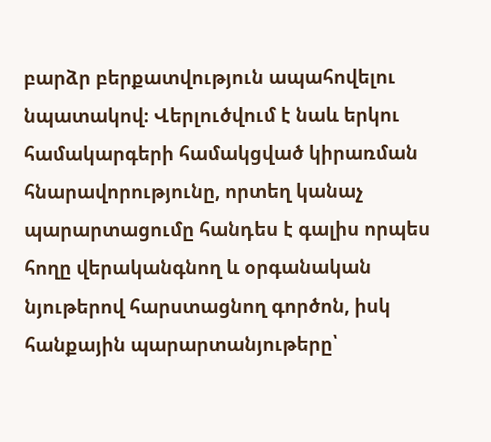բարձր բերքատվություն ապահովելու նպատակով։ Վերլուծվում է նաև երկու համակարգերի համակցված կիրառման հնարավորությունը, որտեղ կանաչ պարարտացումը հանդես է գալիս որպես հողը վերականգնող և օրգանական նյութերով հարստացնող գործոն, իսկ հանքային պարարտանյութերը՝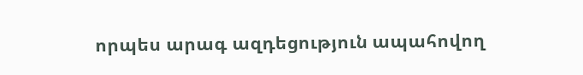որպես արագ ազդեցություն ապահովող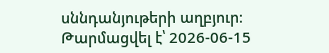սննդանյութերի աղբյուր։
Թարմացվել է՝ 2026-06-15